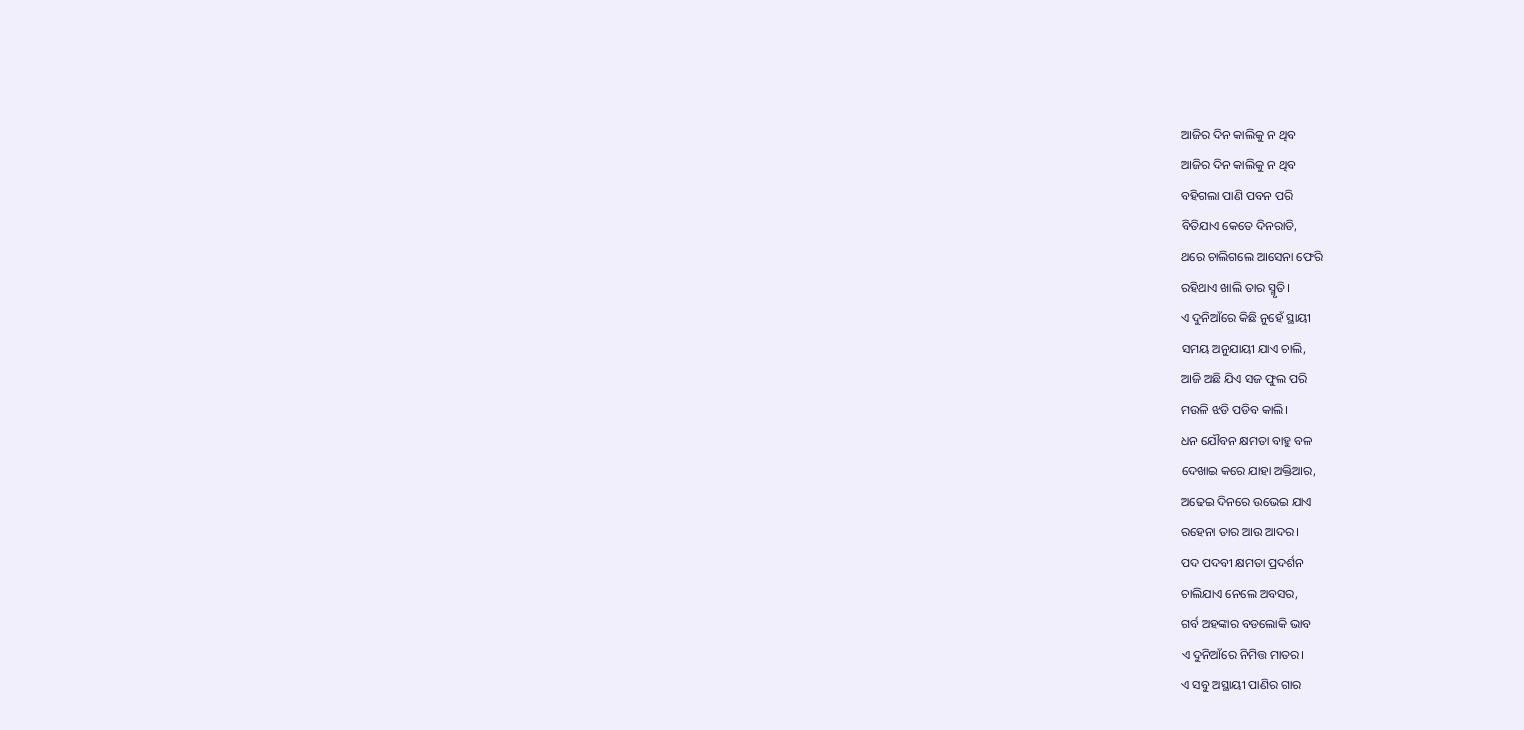ଆଜିର ଦିନ କାଲିକୁ ନ ଥିବ
ଆଜିର ଦିନ କାଲିକୁ ନ ଥିବ
ବହିଗଲା ପାଣି ପବନ ପରି
ବିତିଯାଏ କେତେ ଦିନରାତି,
ଥରେ ଚାଲିଗଲେ ଆସେନା ଫେରି
ରହିଥାଏ ଖାଲି ତାର ସ୍ମୃତି।
ଏ ଦୁନିଆଁରେ କିଛି ନୁହେଁ ସ୍ଥାୟୀ
ସମୟ ଅନୁଯାୟୀ ଯାଏ ଚାଲି,
ଆଜି ଅଛି ଯିଏ ସଜ ଫୁଲ ପରି
ମଉଳି ଝଡି ପଡିବ କାଲି।
ଧନ ଯୌବନ କ୍ଷମତା ବାହୁ ବଳ
ଦେଖାଇ କରେ ଯାହା ଅକ୍ତିଆର,
ଅଢେଇ ଦିନରେ ଉଭେଇ ଯାଏ
ରହେନା ତାର ଆଉ ଆଦର।
ପଦ ପଦବୀ କ୍ଷମତା ପ୍ରଦର୍ଶନ
ଚାଲିଯାଏ ନେଲେ ଅବସର,
ଗର୍ବ ଅହଙ୍କାର ବଡଲୋକି ଭାବ
ଏ ଦୁନିଆଁରେ ନିମିତ୍ତ ମାତର।
ଏ ସବୁ ଅସ୍ଥାୟୀ ପାଣିର ଗାର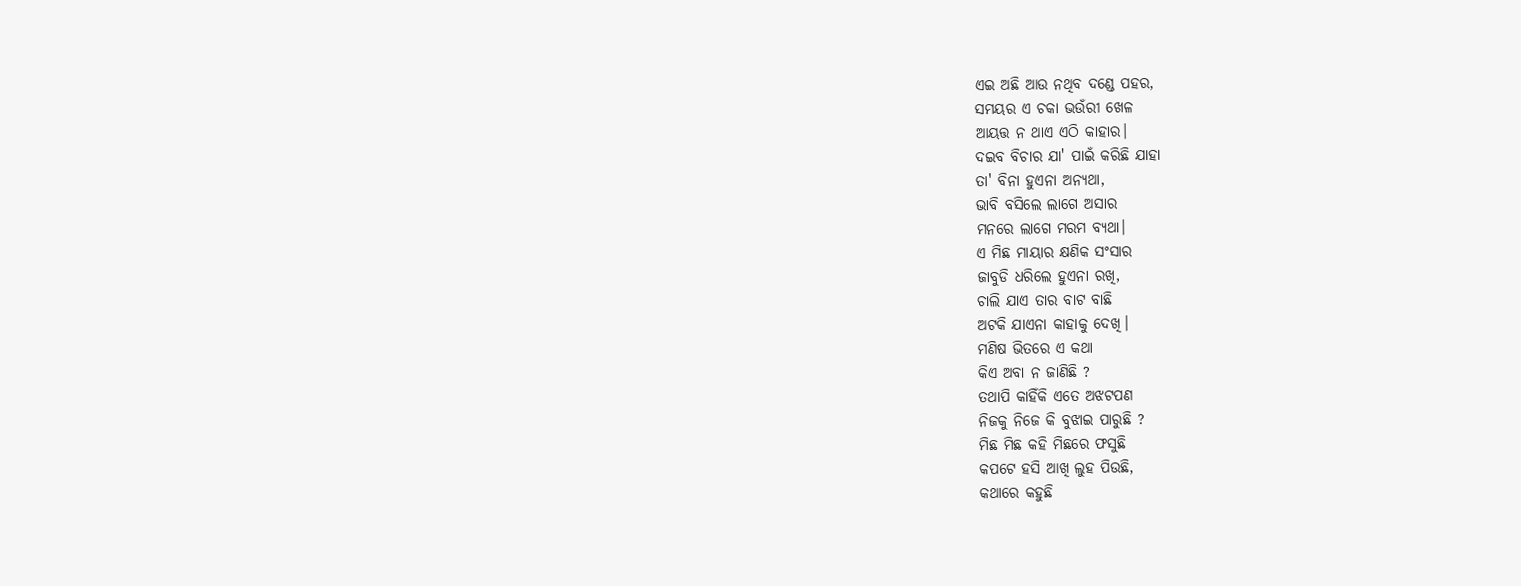ଏଇ ଅଛି ଆଉ ନଥିବ ଦଣ୍ଡେ ପହର,
ସମୟର ଏ ଚକା ଭଉଁରୀ ଖେଳ
ଆୟତ୍ତ ନ ଥାଏ ଏଠି କାହାର।
ଦଇବ ବିଚାର ଯା' ପାଇଁ କରିଛି ଯାହା
ତା' ବିନା ହୁଏନା ଅନ୍ୟଥା,
ଭାବି ବସିଲେ ଲାଗେ ଅସାର
ମନରେ ଲାଗେ ମରମ ବ୍ୟଥା।
ଏ ମିଛ ମାୟାର କ୍ଷଣିକ ସଂସାର
ଜାବୁଡି ଧରିଲେ ହୁଏନା ରଖି,
ଚାଲି ଯାଏ ତାର ବାଟ ବାଛି
ଅଟକି ଯାଏନା କାହାକୁ ଦେଖି।
ମଣିଷ ଭିତରେ ଏ କଥା
କିଏ ଅବା ନ ଜାଣିଛି ?
ତଥାପି କାହିଁକି ଏତେ ଅଝଟପଣ
ନିଜକୁ ନିଜେ କି ବୁଝାଇ ପାରୁଛି ?
ମିଛ ମିଛ କହି ମିଛରେ ଫସୁଛି
କପଟେ ହସି ଆଖି ଲୁହ ପିଉଛି,
କଥାରେ କହୁଛି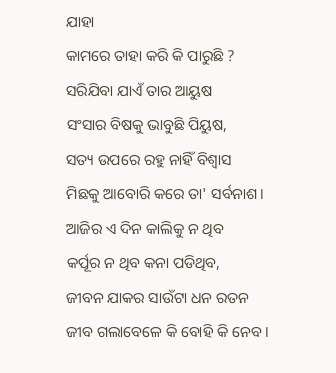ଯାହା
କାମରେ ତାହା କରି କି ପାରୁଛି ?
ସରିଯିବା ଯାଏଁ ତାର ଆୟୁଷ
ସଂସାର ବିଷକୁ ଭାବୁଛି ପିୟୁଷ,
ସତ୍ୟ ଉପରେ ରହୁ ନାହିଁ ବିଶ୍ଵାସ
ମିଛକୁ ଆବୋରି କରେ ତା' ସର୍ବନାଶ।
ଆଜିର ଏ ଦିନ କାଲିକୁ ନ ଥିବ
କର୍ପୂର ନ ଥିବ କନା ପଡିଥିବ,
ଜୀବନ ଯାକର ସାଉଁଟା ଧନ ରତନ
ଜୀବ ଗଲାବେଳେ କି ବୋହି କି ନେବ ।